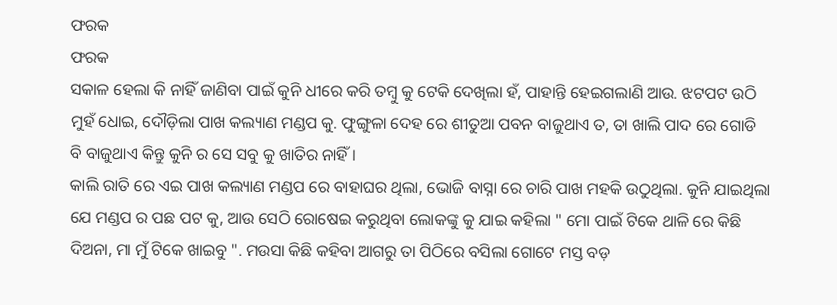ଫରକ
ଫରକ
ସକାଳ ହେଲା କି ନାହିଁ ଜାଣିବା ପାଇଁ କୁନି ଧୀରେ କରି ତମ୍ବୁ କୁ ଟେକି ଦେଖିଲା ହଁ, ପାହାନ୍ତି ହେଇଗଲାଣି ଆଉ. ଝଟପଟ ଉଠି ମୁହଁ ଧୋଇ, ଦୌଡ଼ିଲା ପାଖ କଲ୍ୟାଣ ମଣ୍ଡପ କୁ. ଫୁଙ୍ଗୁଳା ଦେହ ରେ ଶୀତୁଆ ପବନ ବାଜୁଥାଏ ତ, ତା ଖାଲି ପାଦ ରେ ଗୋଡି ବି ବାଜୁଥାଏ କିନ୍ତୁ କୁନି ର ସେ ସବୁ କୁ ଖାତିର ନାହିଁ ।
କାଲି ରାତି ରେ ଏଇ ପାଖ କଲ୍ୟାଣ ମଣ୍ଡପ ରେ ବାହାଘର ଥିଲା, ଭୋଜି ବାସ୍ନା ରେ ଚାରି ପାଖ ମହକି ଉଠୁଥିଲା. କୁନି ଯାଇଥିଲା ଯେ ମଣ୍ଡପ ର ପଛ ପଟ କୁ, ଆଉ ସେଠି ରୋଷେଇ କରୁଥିବା ଲୋକଙ୍କୁ କୁ ଯାଇ କହିଲା " ମୋ ପାଇଁ ଟିକେ ଥାଳି ରେ କିଛି ଦିଅନା, ମା ମୁଁ ଟିକେ ଖାଇବୁ ". ମଉସା କିଛି କହିବା ଆଗରୁ ତା ପିଠିରେ ବସିଲା ଗୋଟେ ମସ୍ତ ବଡ଼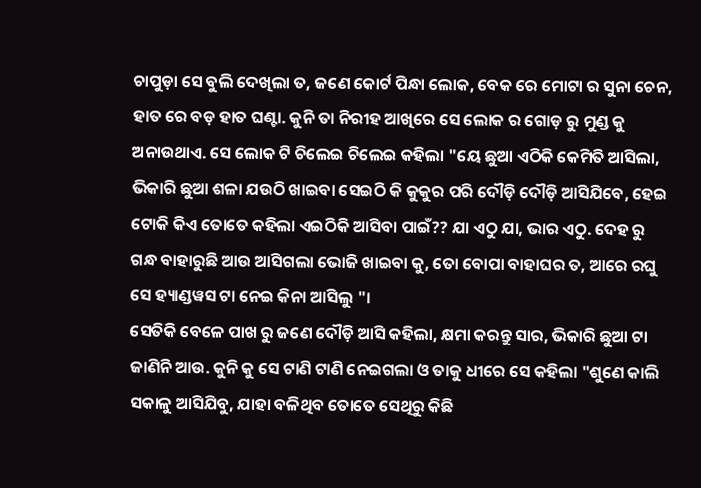ଚାପୁଡ଼ା ସେ ବୁଲି ଦେଖିଲା ତ, ଜଣେ କୋର୍ଟ ପିନ୍ଧା ଲୋକ, ବେକ ରେ ମୋଟା ର ସୁନା ଚେନ, ହାତ ରେ ବଡ଼ ହାତ ଘଣ୍ଟା. କୁନି ତା ନିରୀହ ଆଖିରେ ସେ ଲୋକ ର ଗୋଡ଼ ରୁ ମୁଣ୍ଡ କୁ ଅନାଉଥାଏ. ସେ ଲୋକ ଟି ଚିଲେଇ ଚିଲେଇ କହିଲା "ୟେ ଛୁଆ ଏଠିକି କେମିତି ଆସିଲା, ଭିକାରି ଛୁଆ ଶଳା ଯଉଠି ଖାଇବା ସେଇଠି କି କୁକୁର ପରି ଦୌଡ଼ି ଦୌଡ଼ି ଆସିଯିବେ, ହେଇ ଟୋକି କିଏ ତୋତେ କହିଲା ଏଇଠିକି ଆସିବା ପାଇଁ?? ଯା ଏଠୁ ଯା, ଭାର ଏଠୁ. ଦେହ ରୁ ଗନ୍ଧ ବାହାରୁଛି ଆଉ ଆସିଗଲା ଭୋଜି ଖାଇବା କୁ, ତୋ ବୋପା ବାହାଘର ତ, ଆରେ ରଘୁ ସେ ହ୍ୟାଣ୍ଡୱସ ଟା ନେଇ କିନା ଆସିଲୁ "।
ସେତିକି ବେଳେ ପାଖ ରୁ ଜଣେ ଦୌଡ଼ି ଆସି କହିଲା, କ୍ଷମା କରନ୍ତୁ ସାର, ଭିକାରି ଛୁଆ ଟା ଜାଣିନି ଆଉ. କୁନି କୁ ସେ ଟାଣି ଟାଣି ନେଇଗଲା ଓ ତାକୁ ଧୀରେ ସେ କହିଲା "ଶୁଣେ କାଲି ସକାଳୁ ଆସିଯିବୁ, ଯାହା ବଳିଥିବ ତୋତେ ସେଥିରୁ କିଛି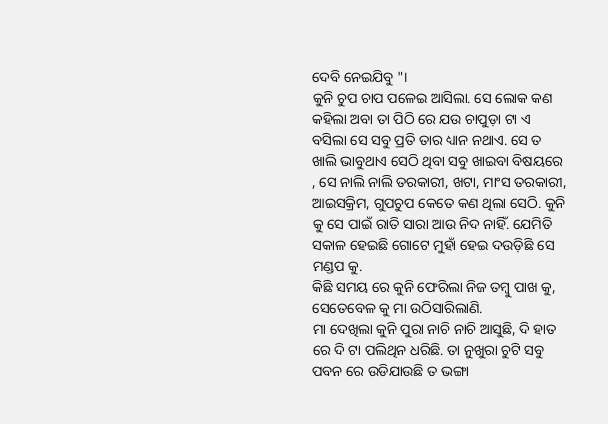ଦେବି ନେଇଯିବୁ "।
କୁନି ଚୁପ ଚାପ ପଳେଇ ଆସିଲା. ସେ ଲୋକ କଣ କହିଲା ଅବା ତା ପିଠି ରେ ଯଉ ଚାପୁଡ଼ା ଟା ଏ ବସିଲା ସେ ସବୁ ପ୍ରତି ତାର ଧ୍ୟାନ ନଥାଏ. ସେ ତ ଖାଲି ଭାବୁଥାଏ ସେଠି ଥିବା ସବୁ ଖାଇବା ବିଷୟରେ , ସେ ନାଲି ନାଲି ତରକାରୀ, ଖଟା, ମାଂସ ତରକାରୀ, ଆଇସକ୍ରିମ, ଗୁପଚୁପ କେତେ କଣ ଥିଲା ସେଠି. କୁନି କୁ ସେ ପାଇଁ ରାତି ସାରା ଆଉ ନିଦ ନାହିଁ. ଯେମିତି ସକାଳ ହେଇଛି ଗୋଟେ ମୁହାଁ ହେଇ ଦଉଡ଼ିଛି ସେ ମଣ୍ଡପ କୁ.
କିଛି ସମୟ ରେ କୁନି ଫେରିଲା ନିଜ ତମ୍ବୁ ପାଖ କୁ, ସେତେବେଳ କୁ ମା ଉଠିସାରିଲାଣି.
ମା ଦେଖିଲା କୁନି ପୁରା ନାଚି ନାଚି ଆସୁଛି, ଦି ହାତ ରେ ଦି ଟା ପଲିଥିନ ଧରିଛି. ତା ନୁଖୁରା ଚୁଟି ସବୁ ପବନ ରେ ଉଡିଯାଉଛି ତ ଭଙ୍ଗା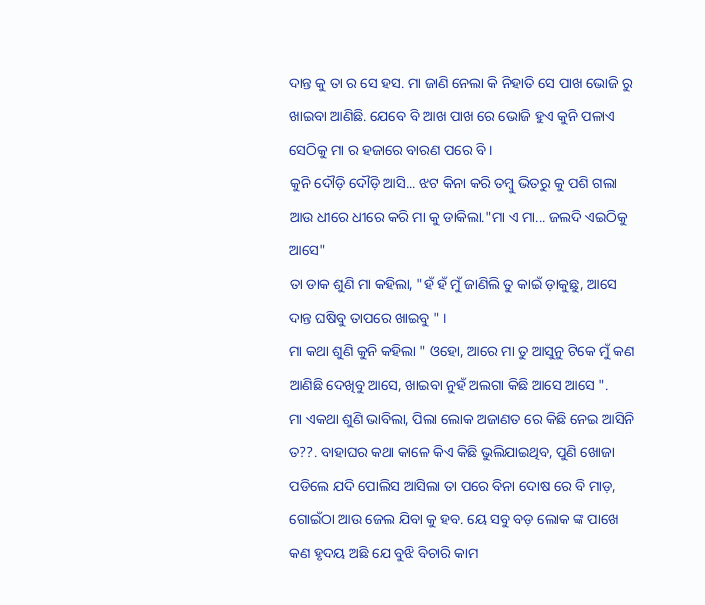ଦାନ୍ତ କୁ ତା ର ସେ ହସ. ମା ଜାଣି ନେଲା କି ନିହାତି ସେ ପାଖ ଭୋଜି ରୁ ଖାଇବା ଆଣିଛି. ଯେବେ ବି ଆଖ ପାଖ ରେ ଭୋଜି ହୁଏ କୁନି ପଳାଏ ସେଠିକୁ ମା ର ହଜାରେ ବାରଣ ପରେ ବି ।
କୁନି ଦୌଡ଼ି ଦୌଡ଼ି ଆସି... ଝଟ କିନା କରି ତମ୍ବୁ ଭିତରୁ କୁ ପଶି ଗଲା ଆଉ ଧୀରେ ଧୀରେ କରି ମା କୁ ଡାକିଲା."ମା ଏ ମା... ଜଲଦି ଏଇଠିକୁ ଆସେ"
ତା ଡାକ ଶୁଣି ମା କହିଲା, "ହଁ ହଁ ମୁଁ ଜାଣିଲି ତୁ କାଇଁ ଡ଼ାକୁଛୁ, ଆସେ ଦାନ୍ତ ଘଷିବୁ ତାପରେ ଖାଇବୁ " ।
ମା କଥା ଶୁଣି କୁନି କହିଲା " ଓହୋ, ଆରେ ମା ତୁ ଆସୁନୁ ଟିକେ ମୁଁ କଣ ଆଣିଛି ଦେଖିବୁ ଆସେ, ଖାଇବା ନୁହଁ ଅଲଗା କିଛି ଆସେ ଆସେ ".
ମା ଏକଥା ଶୁଣି ଭାବିଲା, ପିଲା ଲୋକ ଅଜାଣତ ରେ କିଛି ନେଇ ଆସିନି ତ??. ବାହାଘର କଥା କାଳେ କିଏ କିଛି ଭୁଲିଯାଇଥିବ, ପୁଣି ଖୋଜା ପଡିଲେ ଯଦି ପୋଲିସ ଆସିଲା ତା ପରେ ବିନା ଦୋଷ ରେ ବି ମାଡ଼, ଗୋଇଁଠା ଆଉ ଜେଲ ଯିବା କୁ ହବ. ୟେ ସବୁ ବଡ଼ ଲୋକ ଙ୍କ ପାଖେ କଣ ହୃଦୟ ଅଛି ଯେ ବୁଝି ବିଚାରି କାମ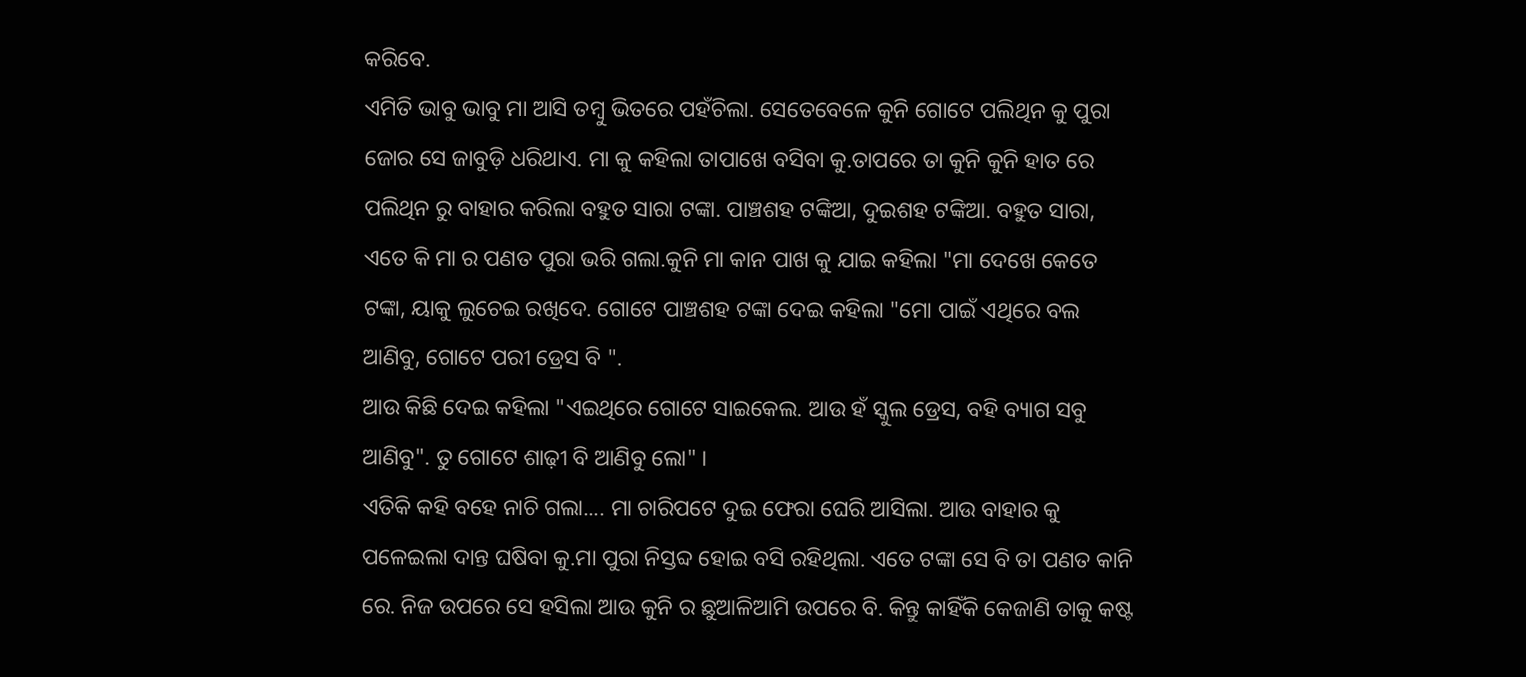କରିବେ.
ଏମିତି ଭାବୁ ଭାବୁ ମା ଆସି ତମ୍ବୁ ଭିତରେ ପହଁଚିଲା. ସେତେବେଳେ କୁନି ଗୋଟେ ପଲିଥିନ କୁ ପୁରା ଜୋର ସେ ଜାବୁଡ଼ି ଧରିଥାଏ. ମା କୁ କହିଲା ତାପାଖେ ବସିବା କୁ.ତାପରେ ତା କୁନି କୁନି ହାତ ରେ ପଲିଥିନ ରୁ ବାହାର କରିଲା ବହୁତ ସାରା ଟଙ୍କା. ପାଞ୍ଚଶହ ଟଙ୍କିଆ, ଦୁଇଶହ ଟଙ୍କିଆ. ବହୁତ ସାରା, ଏତେ କି ମା ର ପଣତ ପୁରା ଭରି ଗଲା.କୁନି ମା କାନ ପାଖ କୁ ଯାଇ କହିଲା "ମା ଦେଖେ କେତେ ଟଙ୍କା, ୟାକୁ ଲୁଚେଇ ରଖିଦେ. ଗୋଟେ ପାଞ୍ଚଶହ ଟଙ୍କା ଦେଇ କହିଲା "ମୋ ପାଇଁ ଏଥିରେ ବଲ ଆଣିବୁ, ଗୋଟେ ପରୀ ଡ୍ରେସ ବି ".
ଆଉ କିଛି ଦେଇ କହିଲା "ଏଇଥିରେ ଗୋଟେ ସାଇକେଲ. ଆଉ ହଁ ସ୍କୁଲ ଡ୍ରେସ, ବହି ବ୍ୟାଗ ସବୁ ଆଣିବୁ". ତୁ ଗୋଟେ ଶାଢ଼ୀ ବି ଆଣିବୁ ଲୋ" ।
ଏତିକି କହି ବହେ ନାଚି ଗଲା.... ମା ଚାରିପଟେ ଦୁଇ ଫେରା ଘେରି ଆସିଲା. ଆଉ ବାହାର କୁ ପଳେଇଲା ଦାନ୍ତ ଘଷିବା କୁ.ମା ପୁରା ନିସ୍ତବ୍ଦ ହୋଇ ବସି ରହିଥିଲା. ଏତେ ଟଙ୍କା ସେ ବି ତା ପଣତ କାନି ରେ. ନିଜ ଉପରେ ସେ ହସିଲା ଆଉ କୁନି ର ଛୁଆଳିଆମି ଉପରେ ବି. କିନ୍ତୁ କାହିଁକି କେଜାଣି ତାକୁ କଷ୍ଟ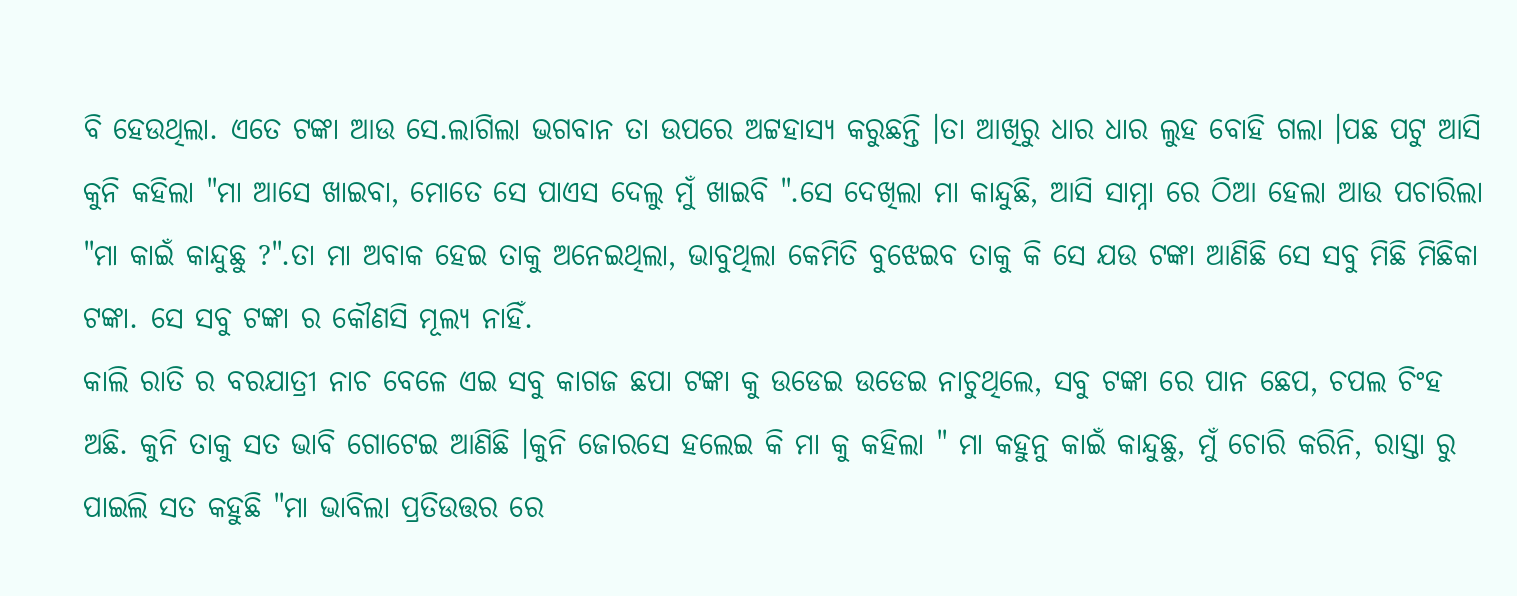ବି ହେଉଥିଲା. ଏତେ ଟଙ୍କା ଆଉ ସେ.ଲାଗିଲା ଭଗବାନ ତା ଉପରେ ଅଟ୍ଟହାସ୍ୟ କରୁଛନ୍ତି ।ତା ଆଖିରୁ ଧାର ଧାର ଲୁହ ବୋହି ଗଲା ।ପଛ ପଟୁ ଆସି କୁନି କହିଲା "ମା ଆସେ ଖାଇବା, ମୋତେ ସେ ପାଏସ ଦେଲୁ ମୁଁ ଖାଇବି ".ସେ ଦେଖିଲା ମା କାନ୍ଦୁଛି, ଆସି ସାମ୍ନା ରେ ଠିଆ ହେଲା ଆଉ ପଚାରିଲା "ମା କାଇଁ କାନ୍ଦୁଛୁ ?".ତା ମା ଅବାକ ହେଇ ତାକୁ ଅନେଇଥିଲା, ଭାବୁଥିଲା କେମିତି ବୁଝେଇବ ତାକୁ କି ସେ ଯଉ ଟଙ୍କା ଆଣିଛି ସେ ସବୁ ମିଛି ମିଛିକା ଟଙ୍କା. ସେ ସବୁ ଟଙ୍କା ର କୌଣସି ମୂଲ୍ୟ ନାହିଁ.
କାଲି ରାତି ର ବରଯାତ୍ରୀ ନାଚ ବେଳେ ଏଇ ସବୁ କାଗଜ ଛପା ଟଙ୍କା କୁ ଉଡେଇ ଉଡେଇ ନାଚୁଥିଲେ, ସବୁ ଟଙ୍କା ରେ ପାନ ଛେପ, ଚପଲ ଚିଂହ ଅଛି. କୁନି ତାକୁ ସତ ଭାବି ଗୋଟେଇ ଆଣିଛି ।କୁନି ଜୋରସେ ହଲେଇ କି ମା କୁ କହିଲା " ମା କହୁନୁ କାଇଁ କାନ୍ଦୁଛୁ, ମୁଁ ଚୋରି କରିନି, ରାସ୍ତା ରୁ ପାଇଲି ସତ କହୁଛି "ମା ଭାବିଲା ପ୍ରତିଉତ୍ତର ରେ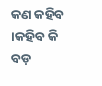କଣ କହିବ ।କହିବ କି ବଡ଼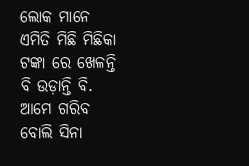ଲୋକ ମାନେ ଏମିତି ମିଛି ମିଛିକା ଟଙ୍କା ରେ ଖେଳନ୍ତି ବି ଉଡ଼ାନ୍ତି ବି. ଆମେ ଗରିବ ବୋଲି ସିନା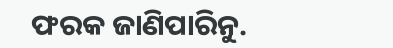ଫରକ ଜାଣିପାରିନୁ.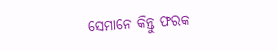ସେମାନେ କିନ୍ତୁ ଫରକ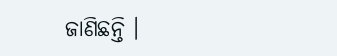ଜାଣିଛନ୍ତି ।